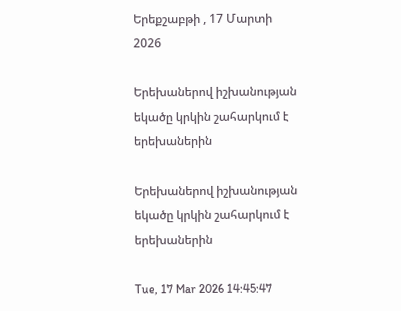Երեքշաբթի , 17 Մարտի 2026

Երեխաներով իշխանության եկածը կրկին շահարկում է երեխաներին

Երեխաներով իշխանության եկածը կրկին շահարկում է երեխաներին

Tue, 17 Mar 2026 14:45:47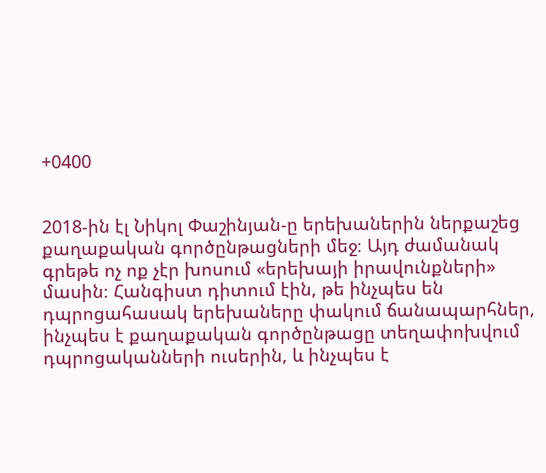+0400


2018-ին էլ Նիկոլ Փաշինյան-ը երեխաներին ներքաշեց քաղաքական գործընթացների մեջ։ Այդ ժամանակ գրեթե ոչ ոք չէր խոսում «երեխայի իրավունքների» մասին։ Հանգիստ դիտում էին, թե ինչպես են դպրոցահասակ երեխաները փակում ճանապարհներ, ինչպես է քաղաքական գործընթացը տեղափոխվում դպրոցականների ուսերին, և ինչպես է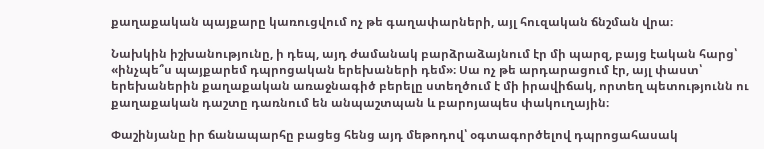քաղաքական պայքարը կառուցվում ոչ թե գաղափարների, այլ հուզական ճնշման վրա։

Նախկին իշխանությունը, ի դեպ, այդ ժամանակ բարձրաձայնում էր մի պարզ, բայց էական հարց՝ «ինչպե՞ս պայքարեմ դպրոցական երեխաների դեմ»։ Սա ոչ թե արդարացում էր, այլ փաստ՝ երեխաներին քաղաքական առաջնագիծ բերելը ստեղծում է մի իրավիճակ, որտեղ պետությունն ու քաղաքական դաշտը դառնում են անպաշտպան և բարոյապես փակուղային։

Փաշինյանը իր ճանապարհը բացեց հենց այդ մեթոդով՝ օգտագործելով դպրոցահասակ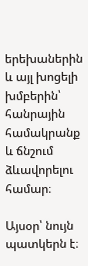երեխաներին և այլ խոցելի խմբերին՝ հանրային համակրանք և ճնշում ձևավորելու համար։

Այսօր՝ նույն պատկերն է։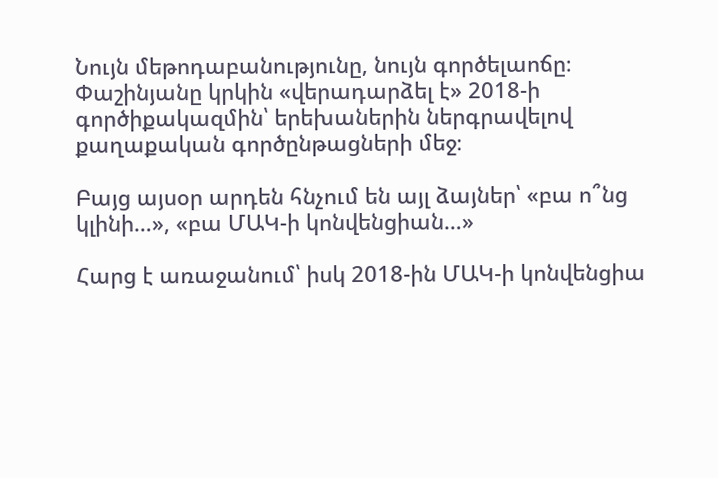Նույն մեթոդաբանությունը, նույն գործելաոճը։ Փաշինյանը կրկին «վերադարձել է» 2018-ի գործիքակազմին՝ երեխաներին ներգրավելով քաղաքական գործընթացների մեջ։

Բայց այսօր արդեն հնչում են այլ ձայներ՝ «բա ո՞նց կլինի…», «բա ՄԱԿ-ի կոնվենցիան…»

Հարց է առաջանում՝ իսկ 2018-ին ՄԱԿ-ի կոնվենցիա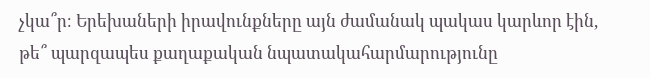չկա՞ր։ Երեխաների իրավունքները այն ժամանակ պակաս կարևոր էին, թե՞ պարզապես քաղաքական նպատակահարմարությունը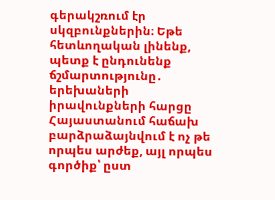գերակշռում էր սկզբունքներին։ Եթե հետևողական լինենք, պետք է ընդունենք ճշմարտությունը․ երեխաների իրավունքների հարցը Հայաստանում հաճախ բարձրաձայնվում է ոչ թե որպես արժեք, այլ որպես գործիք՝ ըստ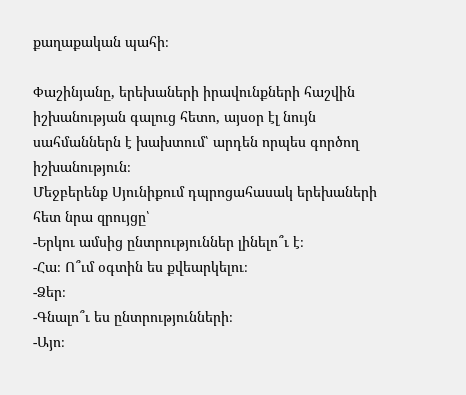քաղաքական պահի։

Փաշինյանը, երեխաների իրավունքների հաշվին իշխանության գալուց հետո, այսօր էլ նույն սահմաններն է խախտում՝ արդեն որպես գործող իշխանություն։
Մեջբերենք Սյունիքում դպրոցահասակ երեխաների հետ նրա զրույցը՝
-Երկու ամսից ընտրություններ լինելո՞ւ է։
-Հա։ Ո՞ւմ օգտին ես քվեարկելու։
-Ձեր։
-Գնալո՞ւ ես ընտրությունների։
-Այո։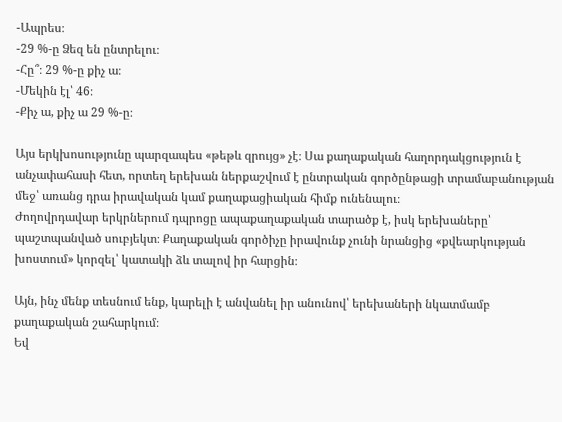-Ապրես։
-29 %-ը Ձեզ են ընտրելու։
-Հը՞։ 29 %-ը քիչ ա։
-Մեկին էլ՝ 46։
-Քիչ ա, քիչ ա 29 %-ը։

Այս երկխոսությունը պարզապես «թեթև զրույց» չէ։ Սա քաղաքական հաղորդակցություն է անչափահասի հետ, որտեղ երեխան ներքաշվում է ընտրական գործընթացի տրամաբանության մեջ՝ առանց դրա իրավական կամ քաղաքացիական հիմք ունենալու։
Ժողովրդավար երկրներում դպրոցը ապաքաղաքական տարածք է, իսկ երեխաները՝ պաշտպանված սուբյեկտ։ Քաղաքական գործիչը իրավունք չունի նրանցից «քվեարկության խոստում» կորզել՝ կատակի ձև տալով իր հարցին։

Այն, ինչ մենք տեսնում ենք, կարելի է անվանել իր անունով՝ երեխաների նկատմամբ քաղաքական շահարկում։
Եվ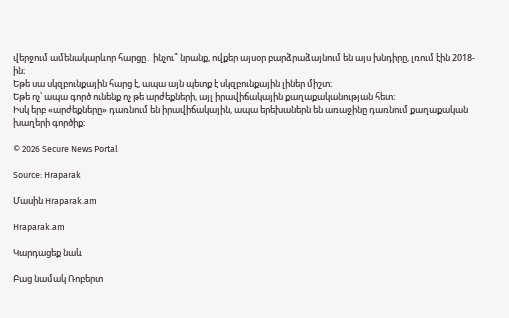վերջում ամենակարևոր հարցը․ ինչու՞ նրանք, ովքեր այսօր բարձրաձայնում են այս խնդիրը, լռում էին 2018-ին։
Եթե սա սկզբունքային հարց է, ապա այն պետք է սկզբունքային լիներ միշտ։
Եթե ոչ՝ ապա գործ ունենք ոչ թե արժեքների, այլ իրավիճակային քաղաքականության հետ։
Իսկ երբ «արժեքները» դառնում են իրավիճակային, ապա երեխաներն են առաջինը դառնում քաղաքական խաղերի գործիք։

© 2026 Secure News Portal

Source: Hraparak

Մասին Hraparak.am

Hraparak.am

Կարդացեք նաև

Բաց նամակ Ռոբերտ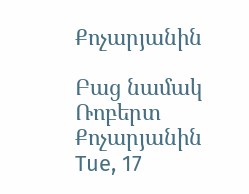Քոչարյանին

Բաց նամակ Ռոբերտ Քոչարյանին Tue, 17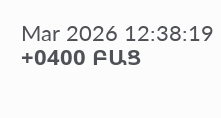Mar 2026 12:38:19 +0400 ԲԱՑ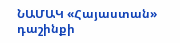ՆԱՄԱԿ «Հայաստան» դաշինքի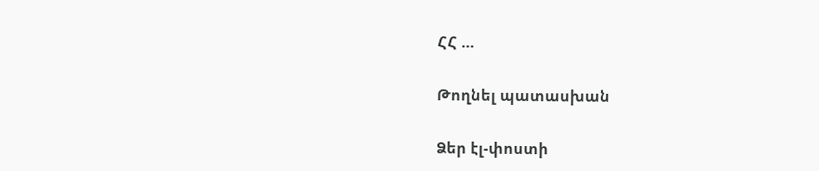ՀՀ …

Թողնել պատասխան

Ձեր էլ-փոստի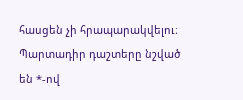հասցեն չի հրապարակվելու։ Պարտադիր դաշտերը նշված են *-ով